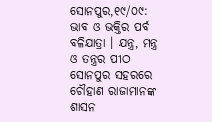ସୋନପୁର,୧୯/୦୯: ଭାବ ଓ ଭକ୍ତିର ପର୍ବ ବଳିଯାତ୍ରା । ଯନ୍ତ୍ର, ମନ୍ତ୍ର ଓ ତନ୍ତ୍ରର ପୀଠ ସୋନପୁର ସହରରେ ଚୌହାଣ ରାଜାମାନଙ୍କ ଶାସନ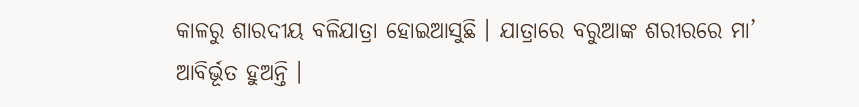କାଳରୁ ଶାରଦୀୟ ବଳିଯାତ୍ରା ହୋଇଆସୁଛି । ଯାତ୍ରାରେ ବରୁଆଙ୍କ ଶରୀରରେ ମା’ ଆବିର୍ଭୂତ ହୁଅନ୍ତି ।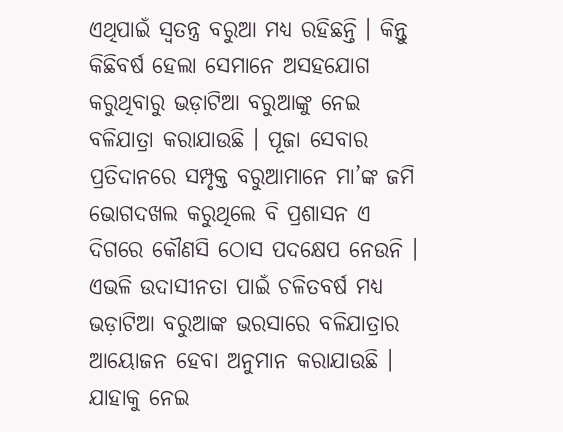ଏଥିପାଇଁ ସ୍ୱତନ୍ତ୍ର ବରୁଆ ମଧ୍ୟ ରହିଛନ୍ତି । କିନ୍ତୁ କିଛିବର୍ଷ ହେଲା ସେମାନେ ଅସହଯୋଗ କରୁଥିବାରୁ ଭଡ଼ାଟିଆ ବରୁଆଙ୍କୁ ନେଇ ବଳିଯାତ୍ରା କରାଯାଉଛି । ପୂଜା ସେବାର ପ୍ରତିଦାନରେ ସମ୍ପୃକ୍ତ ବରୁଆମାନେ ମା’ଙ୍କ ଜମି ଭୋଗଦଖଲ କରୁଥିଲେ ବି ପ୍ରଶାସନ ଏ ଦିଗରେ କୌଣସି ଠୋସ ପଦକ୍ଷେପ ନେଉନି । ଏଭଳି ଉଦାସୀନତା ପାଇଁ ଚଳିତବର୍ଷ ମଧ୍ୟ ଭଡ଼ାଟିଆ ବରୁଆଙ୍କ ଭରସାରେ ବଳିଯାତ୍ରାର ଆୟୋଜନ ହେବା ଅନୁମାନ କରାଯାଉଛି । ଯାହାକୁ ନେଇ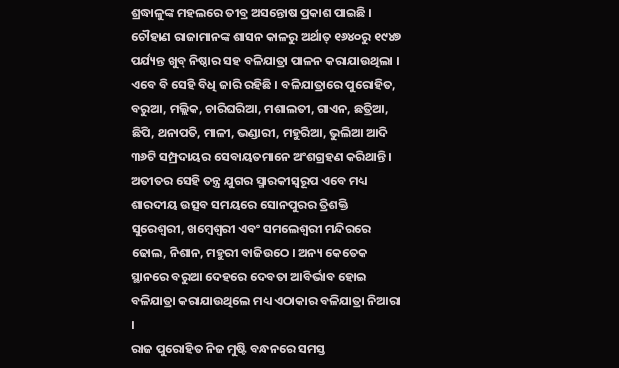ଶ୍ରଦ୍ଧାଳୁଙ୍କ ମହଲରେ ତୀବ୍ର ଅସନ୍ତୋଷ ପ୍ରକାଶ ପାଇଛି ।
ଚୌହାଣ ରାଜାମାନଙ୍କ ଶାସନ କାଳରୁ ଅର୍ଥାତ୍ ୧୬୪୦ରୁ ୧୯୪୭ ପର୍ଯ୍ୟନ୍ତ ଖୁବ୍ ନିଷ୍ଠାର ସହ ବଳିଯାତ୍ରା ପାଳନ କରାଯାଉଥିଲା । ଏବେ ବି ସେହି ବିଧି ଜାରି ରହିଛି । ବଳିଯାତ୍ରାରେ ପୁରୋହିତ, ବରୁଆ, ମଲ୍ଲିକ, ଚାରିଘରିଆ, ମଶାଲତୀ, ଗାଏନ, ଛତ୍ରିଆ, ଛିପି, ଥନାପତି, ମାଳୀ, ଭଣ୍ଡାରୀ, ମହୁରିଆ, ଭୁଲିଆ ଆଦି ୩୬ଟି ସମ୍ପ୍ରଦାୟର ସେବାୟତମାନେ ଅଂଶଗ୍ରହଣ କରିଥାନ୍ତି । ଅତୀତର ସେହି ତନ୍ତ୍ର ଯୁଗର ସ୍ମାରକୀସ୍ୱରୂପ ଏବେ ମଧ୍ୟ ଶାରଦୀୟ ଉତ୍ସବ ସମୟରେ ସୋନପୁରର ତ୍ରିଶକ୍ତି ସୁରେଶ୍ୱରୀ, ଖମ୍ବେଶ୍ୱରୀ ଏବଂ ସମଲେଶ୍ୱରୀ ମନ୍ଦିରରେ ଢୋଲ, ନିଶାନ, ମହୁରୀ ବାଜିଉଠେ । ଅନ୍ୟ କେତେକ ସ୍ଥାନରେ ବରୁଆ ଦେହରେ ଦେବତା ଆବିର୍ଭାବ ହୋଇ ବଳିଯାତ୍ରା କରାଯାଉଥିଲେ ମଧ୍ୟ ଏଠାକାର ବଳିଯାତ୍ରା ନିଆରା ।
ରାଜ ପୁରୋହିତ ନିଜ ମୁଷ୍ଟି ବନ୍ଧନରେ ସମସ୍ତ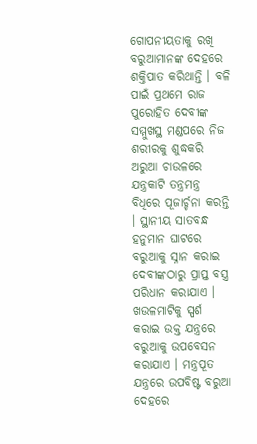ଗୋପନୀୟତାକୁ ରଖି ବରୁଆମାନଙ୍କ ଦେହରେ ଶକ୍ତିପାତ କରିଥାନ୍ତି । ବଳି ପାଇଁ ପ୍ରଥମେ ରାଜ ପୁରୋହିତ ଦେବୀଙ୍କ ସମ୍ମୁଖସ୍ଥ ମଣ୍ଡପରେ ନିଜ ଶରୀରକୁ ଶୁଦ୍ଧକରି ଅରୁଆ ଚାଉଳରେ ଯନ୍ତ୍ରକାଟି ତନ୍ତ୍ରମନ୍ତ୍ର ବିଧିରେ ପୂଜାର୍ଚ୍ଚନା କରନ୍ତି । ସ୍ଥାନୀୟ ସାତବନ୍ଧ ହନୁମାନ ଘାଟରେ ବରୁଆକୁ ସ୍ନାନ କରାଇ ଦେବୀଙ୍କଠାରୁ ପ୍ରାପ୍ତ ବସ୍ତ୍ର ପରିଧାନ କରାଯାଏ । ଖଉଳମାଟିକୁ ସ୍ପର୍ଶ କରାଇ ଉକ୍ତ ଯନ୍ତ୍ରରେ ବରୁଆକୁ ଉପବେସନ କରାଯାଏ । ମନ୍ତ୍ରପୂତ ଯନ୍ତ୍ରରେ ଉପବିଷ୍ଟ ବରୁଆ ଦେହରେ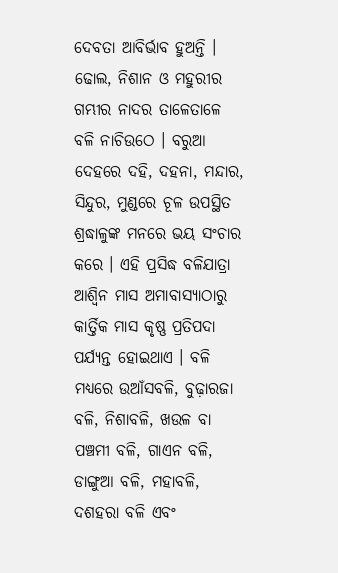ଦେବତା ଆବିର୍ଭାବ ହୁଅନ୍ତି । ଢୋଲ, ନିଶାନ ଓ ମହୁରୀର ଗମ୍ଭୀର ନାଦର ତାଳେତାଳେ ବଳି ନାଚିଉଠେ । ବରୁଆ ଦେହରେ ଦହି, ଦହନା, ମନ୍ଦାର, ସିନ୍ଦୁର, ମୁଣ୍ଡରେ ଚୂଳ ଉପସ୍ଥିତ ଶ୍ରଦ୍ଧାଳୁଙ୍କ ମନରେ ଭୟ ସଂଚାର କରେ । ଏହି ପ୍ରସିଦ୍ଧ ବଳିଯାତ୍ରା ଆଶ୍ୱିନ ମାସ ଅମାବାସ୍ୟାଠାରୁ କାର୍ତ୍ତିକ ମାସ କୃଷ୍ଣ ପ୍ରତିପଦା ପର୍ଯ୍ୟନ୍ତ ହୋଇଥାଏ । ବଳି ମଧ୍ୟରେ ଉଆଁସବଳି, ବୁଢ଼ାରଜା ବଳି, ନିଶାବଳି, ଖଉଳ ବା ପଞ୍ଚମୀ ବଳି, ଗାଏନ ବଳି, ଡାଙ୍ଗୁଆ ବଳି, ମହାବଳି, ଦଶହରା ବଳି ଏବଂ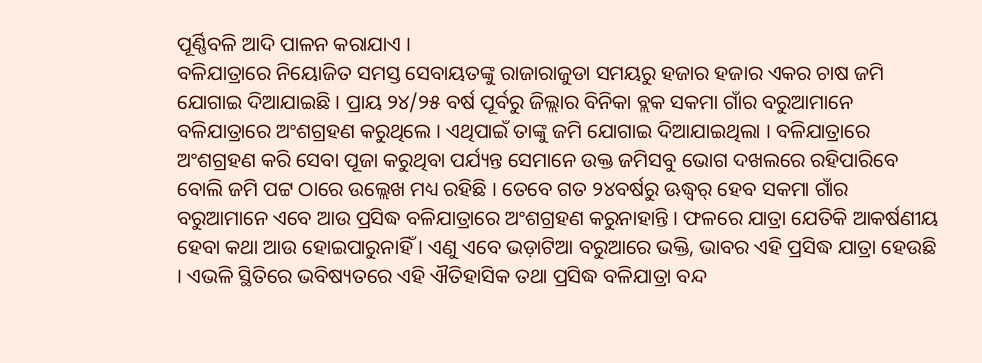ପୂର୍ଣ୍ଣିବଳି ଆଦି ପାଳନ କରାଯାଏ ।
ବଳିଯାତ୍ରାରେ ନିୟୋଜିତ ସମସ୍ତ ସେବାୟତଙ୍କୁ ରାଜାରାଜୁଡା ସମୟରୁ ହଜାର ହଜାର ଏକର ଚାଷ ଜମି ଯୋଗାଇ ଦିଆଯାଇଛି । ପ୍ରାୟ ୨୪/୨୫ ବର୍ଷ ପୂର୍ବରୁ ଜିଲ୍ଲାର ବିନିକା ବ୍ଲକ ସକମା ଗାଁର ବରୁଆମାନେ ବଳିଯାତ୍ରାରେ ଅଂଶଗ୍ରହଣ କରୁଥିଲେ । ଏଥିପାଇଁ ତାଙ୍କୁ ଜମି ଯୋଗାଇ ଦିଆଯାଇଥିଲା । ବଳିଯାତ୍ରାରେ ଅଂଶଗ୍ରହଣ କରି ସେବା ପୂଜା କରୁଥିବା ପର୍ଯ୍ୟନ୍ତ ସେମାନେ ଉକ୍ତ ଜମିସବୁ ଭୋଗ ଦଖଲରେ ରହିପାରିବେ ବୋଲି ଜମି ପଟ୍ଟ ଠାରେ ଉଲ୍ଲେଖ ମଧ୍ୟ ରହିଛି । ତେବେ ଗତ ୨୪ବର୍ଷରୁ ଊଦ୍ଧ୍ୱର୍ ହେବ ସକମା ଗାଁର ବରୁଆମାନେ ଏବେ ଆଉ ପ୍ରସିଦ୍ଧ ବଳିଯାତ୍ରାରେ ଅଂଶଗ୍ରହଣ କରୁନାହାନ୍ତି । ଫଳରେ ଯାତ୍ରା ଯେତିକି ଆକର୍ଷଣୀୟ ହେବା କଥା ଆଉ ହୋଇପାରୁନାହିଁ । ଏଣୁ ଏବେ ଭଡ଼ାଟିଆ ବରୁଆରେ ଭକ୍ତି, ଭାବର ଏହି ପ୍ରସିଦ୍ଧ ଯାତ୍ରା ହେଉଛି । ଏଭଳି ସ୍ଥିତିରେ ଭବିଷ୍ୟତରେ ଏହି ଐତିହାସିକ ତଥା ପ୍ରସିଦ୍ଧ ବଳିଯାତ୍ରା ବନ୍ଦ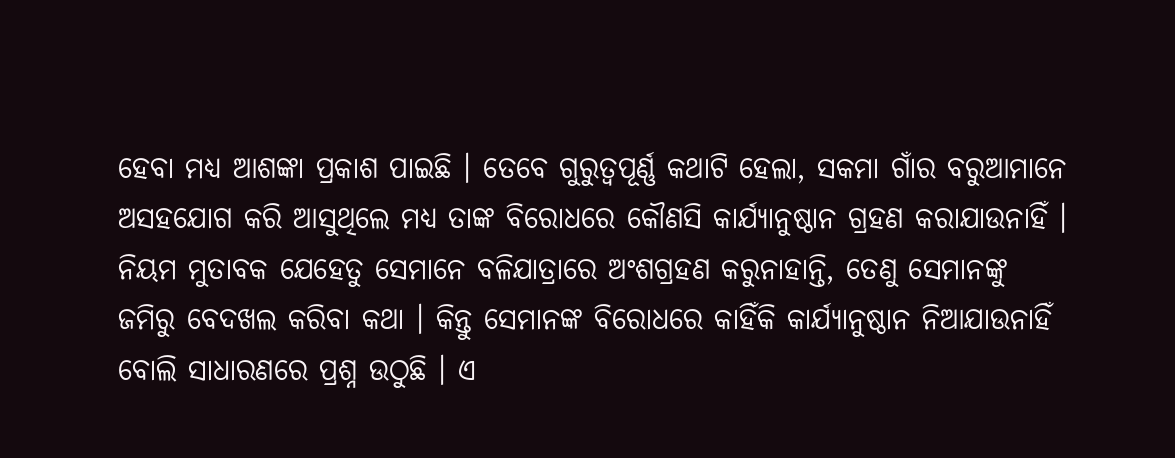ହେବା ମଧ୍ୟ ଆଶଙ୍କା ପ୍ରକାଶ ପାଇଛି । ତେବେ ଗୁରୁତ୍ୱପୂର୍ଣ୍ଣ କଥାଟି ହେଲା, ସକମା ଗାଁର ବରୁଆମାନେ ଅସହଯୋଗ କରି ଆସୁଥିଲେ ମଧ୍ୟ ତାଙ୍କ ବିରୋଧରେ କୌଣସି କାର୍ଯ୍ୟାନୁଷ୍ଠାନ ଗ୍ରହଣ କରାଯାଉନାହିଁ ।
ନିୟମ ମୁତାବକ ଯେହେତୁ ସେମାନେ ବଳିଯାତ୍ରାରେ ଅଂଶଗ୍ରହଣ କରୁନାହାନ୍ତି, ତେଣୁ ସେମାନଙ୍କୁ ଜମିରୁ ବେଦଖଲ କରିବା କଥା । କିନ୍ତୁ ସେମାନଙ୍କ ବିରୋଧରେ କାହିଁକି କାର୍ଯ୍ୟାନୁଷ୍ଠାନ ନିଆଯାଉନାହିଁ ବୋଲି ସାଧାରଣରେ ପ୍ରଶ୍ନ ଉଠୁଛି । ଏ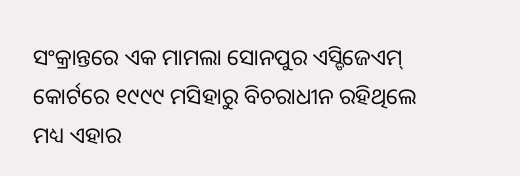ସଂକ୍ରାନ୍ତରେ ଏକ ମାମଲା ସୋନପୁର ଏସ୍ଡିଜେଏମ୍ କୋର୍ଟରେ ୧୯୯୯ ମସିହାରୁ ବିଚରାଧୀନ ରହିଥିଲେ ମଧ୍ୟ ଏହାର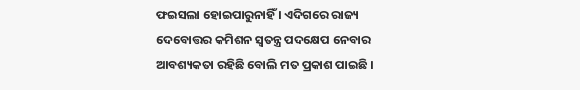ଫଇସଲା ହୋଇପାରୁନାହିଁ । ଏଦିଗରେ ରାଜ୍ୟ ଦେବୋତ୍ତର କମିଶନ ସ୍ୱତନ୍ତ୍ର ପଦକ୍ଷେପ ନେବାର ଆବଶ୍ୟକତା ରହିଛି ବୋଲି ମତ ପ୍ରକାଶ ପାଇଛି ।